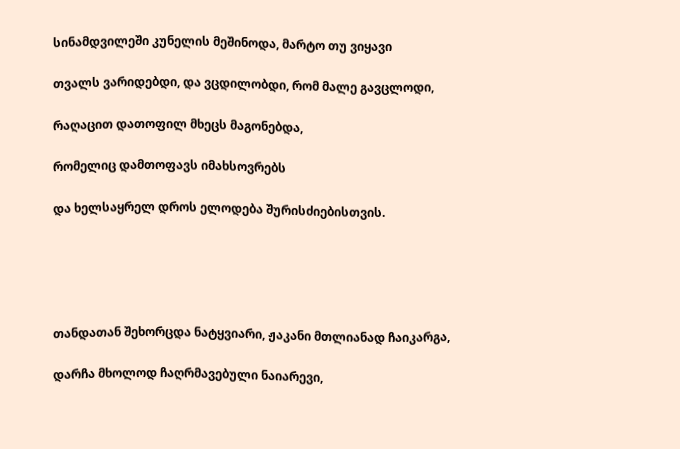სინამდვილეში კუნელის მეშინოდა, მარტო თუ ვიყავი

თვალს ვარიდებდი, და ვცდილობდი, რომ მალე გავცლოდი,

რაღაცით დათოფილ მხეცს მაგონებდა,

რომელიც დამთოფავს იმახსოვრებს

და ხელსაყრელ დროს ელოდება შურისძიებისთვის.





თანდათან შეხორცდა ნატყვიარი, ჟაკანი მთლიანად ჩაიკარგა,

დარჩა მხოლოდ ჩაღრმავებული ნაიარევი,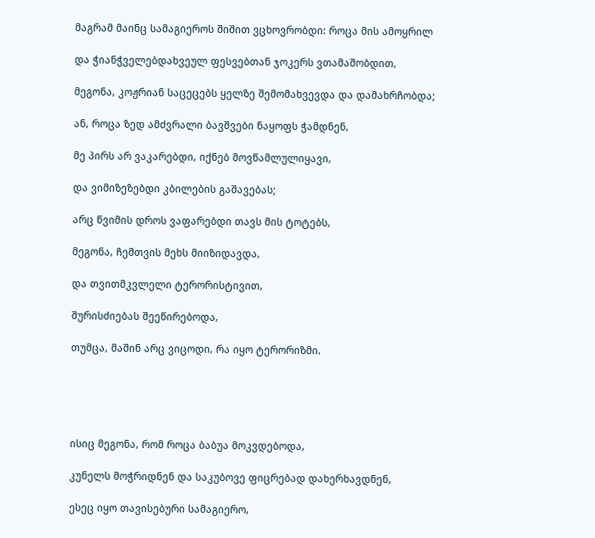მაგრამ მაინც სამაგიეროს შიშით ვცხოვრობდი: როცა მის ამოყრილ

და ჭიანჭველებდახვეულ ფესვებთან ჯოკერს ვთამაშობდით,

მეგონა, კოჟრიან საცეცებს ყელზე შემომახვევდა და დამახრჩობდა;

ან, როცა ზედ ამძვრალი ბავშვები ნაყოფს ჭამდნენ,

მე პირს არ ვაკარებდი, იქნებ მოვწამლულიყავი,

და ვიმიზეზებდი კბილების გაშავებას;

არც წვიმის დროს ვაფარებდი თავს მის ტოტებს,

მეგონა, ჩემთვის მეხს მიიზიდავდა,

და თვითმკვლელი ტერორისტივით,

შურისძიებას შეეწირებოდა,

თუმცა, მაშინ არც ვიცოდი, რა იყო ტერორიზმი.





ისიც მეგონა, რომ როცა ბაბუა მოკვდებოდა,

კუნელს მოჭრიდნენ და საკუბოვე ფიცრებად დახერხავდნენ,

ესეც იყო თავისებური სამაგიერო,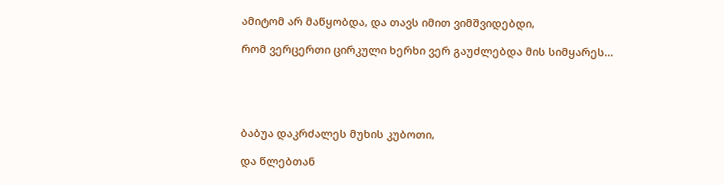ამიტომ არ მაწყობდა, და თავს იმით ვიმშვიდებდი,

რომ ვერცერთი ცირკული ხერხი ვერ გაუძლებდა მის სიმყარეს…





ბაბუა დაკრძალეს მუხის კუბოთი,

და წლებთან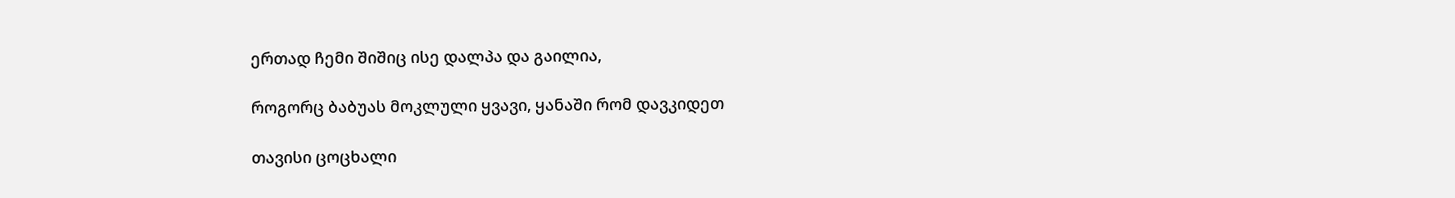ერთად ჩემი შიშიც ისე დალპა და გაილია,

როგორც ბაბუას მოკლული ყვავი, ყანაში რომ დავკიდეთ

თავისი ცოცხალი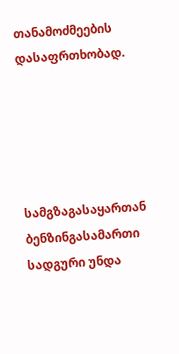თანამოძმეების დასაფრთხობად.





სამგზაგასაყართან ბენზინგასამართი სადგური უნდა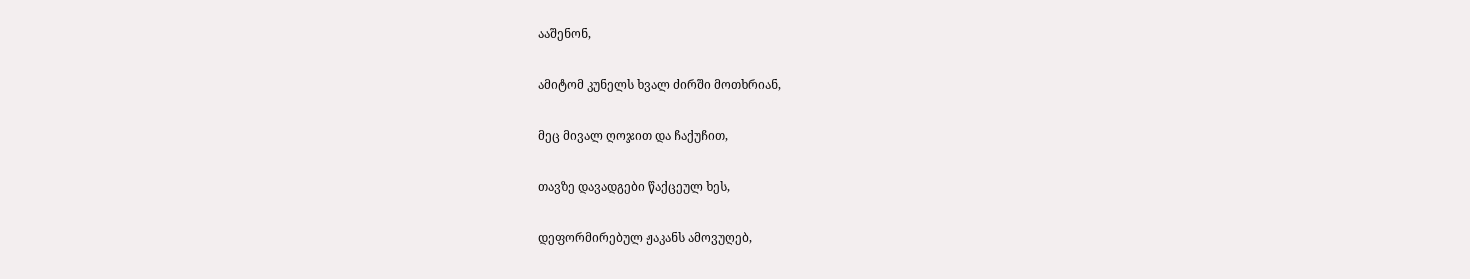ააშენონ,

ამიტომ კუნელს ხვალ ძირში მოთხრიან,

მეც მივალ ღოჯით და ჩაქუჩით,

თავზე დავადგები წაქცეულ ხეს,

დეფორმირებულ ჟაკანს ამოვუღებ,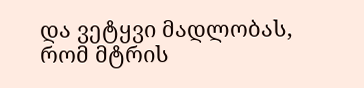და ვეტყვი მადლობას, რომ მტრის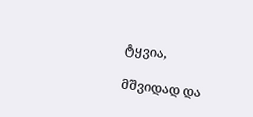ტყვია,

მშვიდად და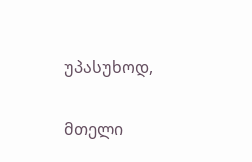უპასუხოდ,

მთელი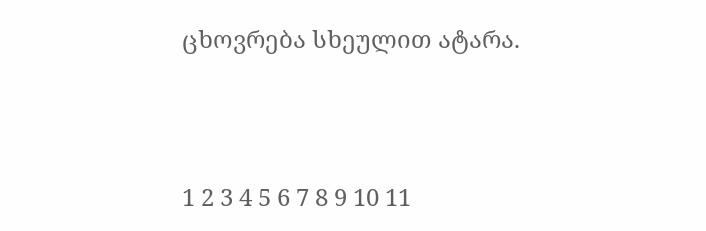ცხოვრება სხეულით ატარა.





1 2 3 4 5 6 7 8 9 10 11